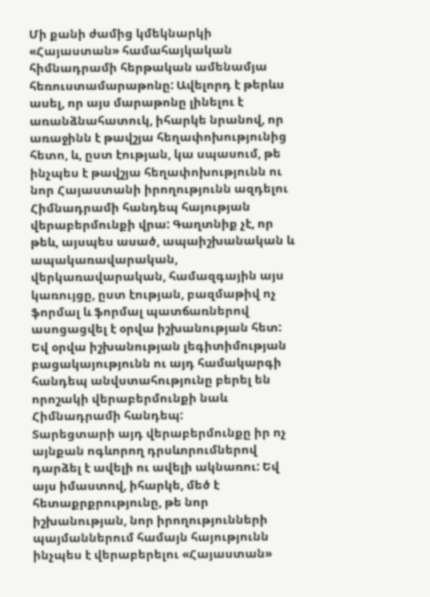Մի քանի ժամից կմեկնարկի «Հայաստան» համահայկական հիմնադրամի հերթական ամենամյա հեռուստամարաթոնը: Ավելորդ է թերևս ասել, որ այս մարաթոնը լինելու է առանձնահատուկ, իհարկե նրանով, որ առաջինն է թավշյա հեղափոխությունից հետո, և, ըստ էության, կա սպասում, թե ինչպես է թավշյա հեղափոխությունն ու նոր Հայաստանի իրողությունն ազդելու Հիմնադրամի հանդեպ հայության վերաբերմունքի վրա: Գաղտնիք չէ, որ թեև, այսպես ասած, ապաիշխանական և ապակառավարական, վերկառավարական, համազգային այս կառույցը, ըստ էության, բազմաթիվ ոչ ֆորմալ և ֆորմալ պատճառներով ասոցացվել է օրվա իշխանության հետ: Եվ օրվա իշխանության լեգիտիմության բացակայությունն ու այդ համակարգի հանդեպ անվստահությունը բերել են որոշակի վերաբերմունքի նաև Հիմնադրամի հանդեպ:
Տարեցտարի այդ վերաբերմունքը իր ոչ այնքան ոգևորող դրսևորումներով դարձել է ավելի ու ավելի ակնառու: Եվ այս իմաստով, իհարկե, մեծ է հետաքրքրությունը, թե նոր իշխանության, նոր իրողությունների պայմաններում համայն հայությունն ինչպես է վերաբերելու «Հայաստան»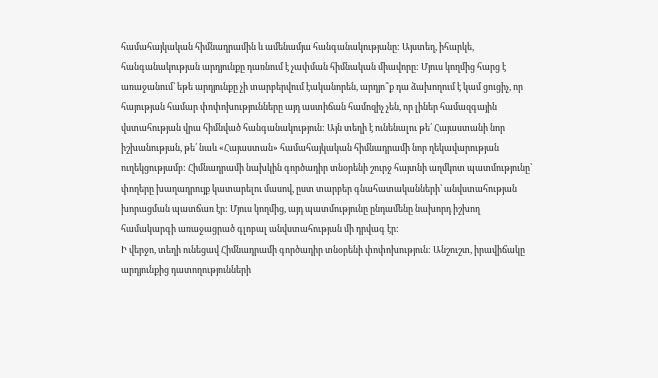համահայկական հիմնադրամին և ամենամյա հանգանակությանը: Այստեղ, իհարկե, հանգանակության արդյունքը դառնում է չափման հիմնական միավորը: Մյուս կողմից հարց է առաջանում՝ եթե արդյունքը չի տարբերվում էականորեն, արդյո՞ք դա ձախողում է կամ ցուցիչ, որ հայության համար փոփոխությունները այդ աստիճան համոզիչ չեն, որ լիներ համազգային վստահության վրա հիմնված հանգանակություն: Այն տեղի է ունենալու թե՛ Հայաստանի նոր իշխանության, թե՛ նաև «Հայաստան» համահայկական հիմնադրամի նոր ղեկավարության ուղեկցությամբ: Հիմնադրամի նախկին գործադիր տնօրենի շուրջ հայտնի աղմկոտ պատմությունը՝ փողերը խաղադրույք կատարելու մասով, ըստ տարբեր գնահատականների՝ անվստահության խորացման պատճառ էր: Մյուս կողմից, այդ պատմությունը ընդամենը նախորդ իշխող համակարգի առաջացրած գլոբալ անվստահության մի դրվագ էր:
Ի վերջո, տեղի ունեցավ Հիմնադրամի գործադիր տնօրենի փոփոխություն: Անշուշտ, իրավիճակը արդյունքից դատողությունների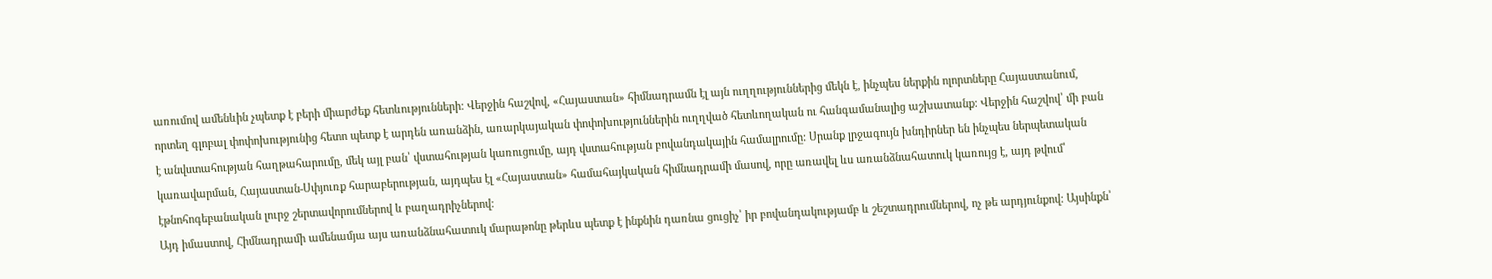առումով ամենևին չպետք է բերի միարժեք հետևությունների: Վերջին հաշվով, «Հայաստան» հիմնադրամն էլ այն ուղղություններից մեկն է, ինչպես ներքին ոլորտները Հայաստանում, որտեղ գլոբալ փոփոխությունից հետո պետք է արդեն առանձին, առարկայական փոփոխություններին ուղղված հետևողական ու հանգամանալից աշխատանք: Վերջին հաշվով՝ մի բան է անվստահության հաղթահարումը, մեկ այլ բան՝ վստահության կառուցումը, այդ վստահության բովանդակային համալրումը: Սրանք լրջագույն խնդիրներ են ինչպես ներպետական կառավարման, Հայաստան-Սփյուռք հարաբերության, այդպես էլ «Հայաստան» համահայկական հիմնադրամի մասով, որը առավել ևս առանձնահատուկ կառույց է, այդ թվում՝ էթնոհոգեբանական լուրջ շերտավորումներով և բաղադրիչներով:
Այդ իմաստով, Հիմնադրամի ամենամյա այս առանձնահատուկ մարաթոնը թերևս պետք է ինքնին դառնա ցուցիչ՝ իր բովանդակությամբ և շեշտադրումներով, ոչ թե արդյունքով: Այսինքն՝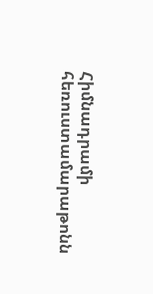Հիմնադրամի հեռուստամարաթոնն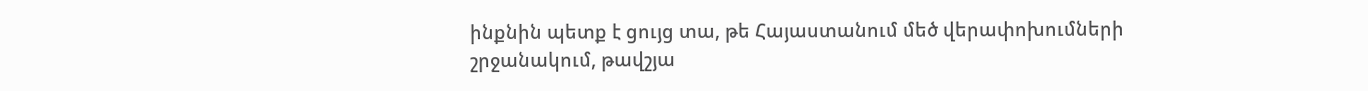ինքնին պետք է ցույց տա, թե Հայաստանում մեծ վերափոխումների շրջանակում, թավշյա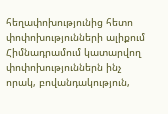հեղափոխությունից հետո փոփոխությունների ալիքում Հիմնադրամում կատարվող փոփոխություններն ինչ որակ, բովանդակություն,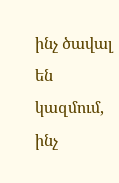ինչ ծավալ են կազմում, ինչ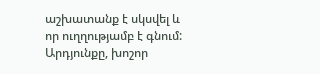աշխատանք է սկսվել և որ ուղղությամբ է գնում: Արդյունքը, խոշոր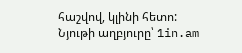հաշվով, կլինի հետո:
Նյութի աղբյուրը՝ 1in.am